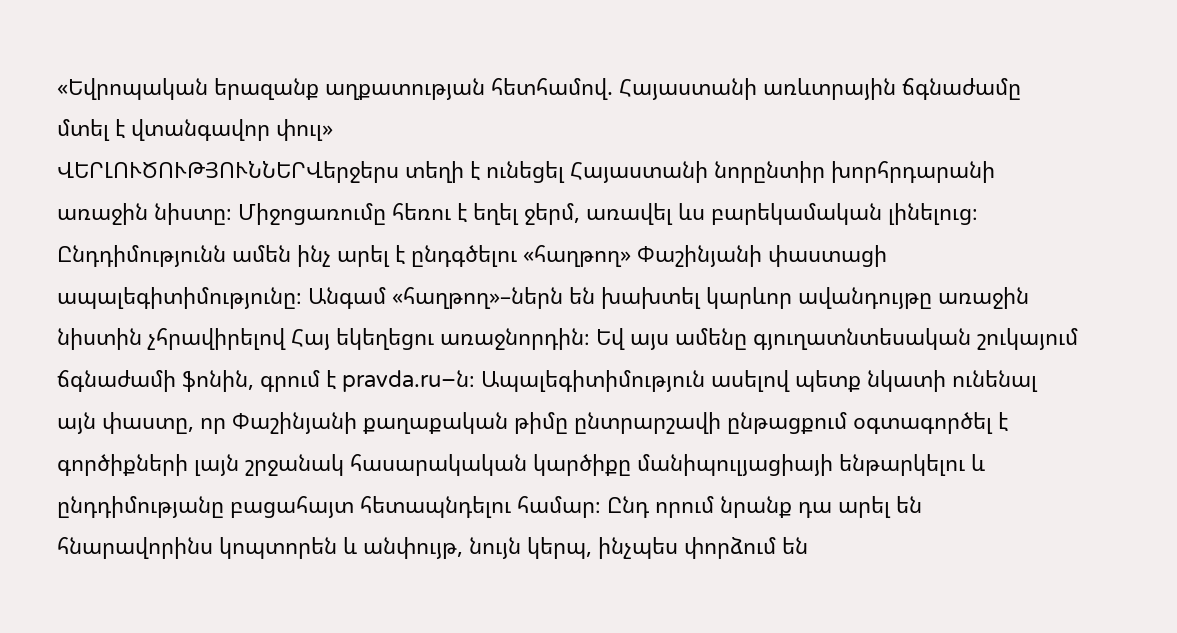«Եվրոպական երազանք աղքատության հետհամով. Հայաստանի առևտրային ճգնաժամը մտել է վտանգավոր փուլ»
ՎԵՐԼՈՒԾՈՒԹՅՈՒՆՆԵՐՎերջերս տեղի է ունեցել Հայաստանի նորընտիր խորհրդարանի առաջին նիստը։ Միջոցառումը հեռու է եղել ջերմ, առավել ևս բարեկամական լինելուց։ Ընդդիմությունն ամեն ինչ արել է ընդգծելու «հաղթող» Փաշինյանի փաստացի ապալեգիտիմությունը։ Անգամ «հաղթող»–ներն են խախտել կարևոր ավանդույթը առաջին նիստին չհրավիրելով Հայ եկեղեցու առաջնորդին։ Եվ այս ամենը գյուղատնտեսական շուկայում ճգնաժամի ֆոնին, գրում է pravda.ru–ն։ Ապալեգիտիմություն ասելով պետք նկատի ունենալ այն փաստը, որ Փաշինյանի քաղաքական թիմը ընտրարշավի ընթացքում օգտագործել է գործիքների լայն շրջանակ հասարակական կարծիքը մանիպուլյացիայի ենթարկելու և ընդդիմությանը բացահայտ հետապնդելու համար։ Ընդ որում նրանք դա արել են հնարավորինս կոպտորեն և անփույթ, նույն կերպ, ինչպես փորձում են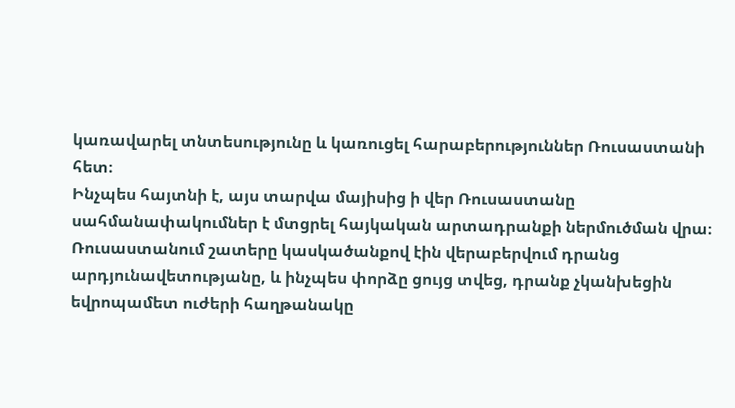կառավարել տնտեսությունը և կառուցել հարաբերություններ Ռուսաստանի հետ։
Ինչպես հայտնի է, այս տարվա մայիսից ի վեր Ռուսաստանը սահմանափակումներ է մտցրել հայկական արտադրանքի ներմուծման վրա։ Ռուսաստանում շատերը կասկածանքով էին վերաբերվում դրանց արդյունավետությանը, և ինչպես փորձը ցույց տվեց, դրանք չկանխեցին եվրոպամետ ուժերի հաղթանակը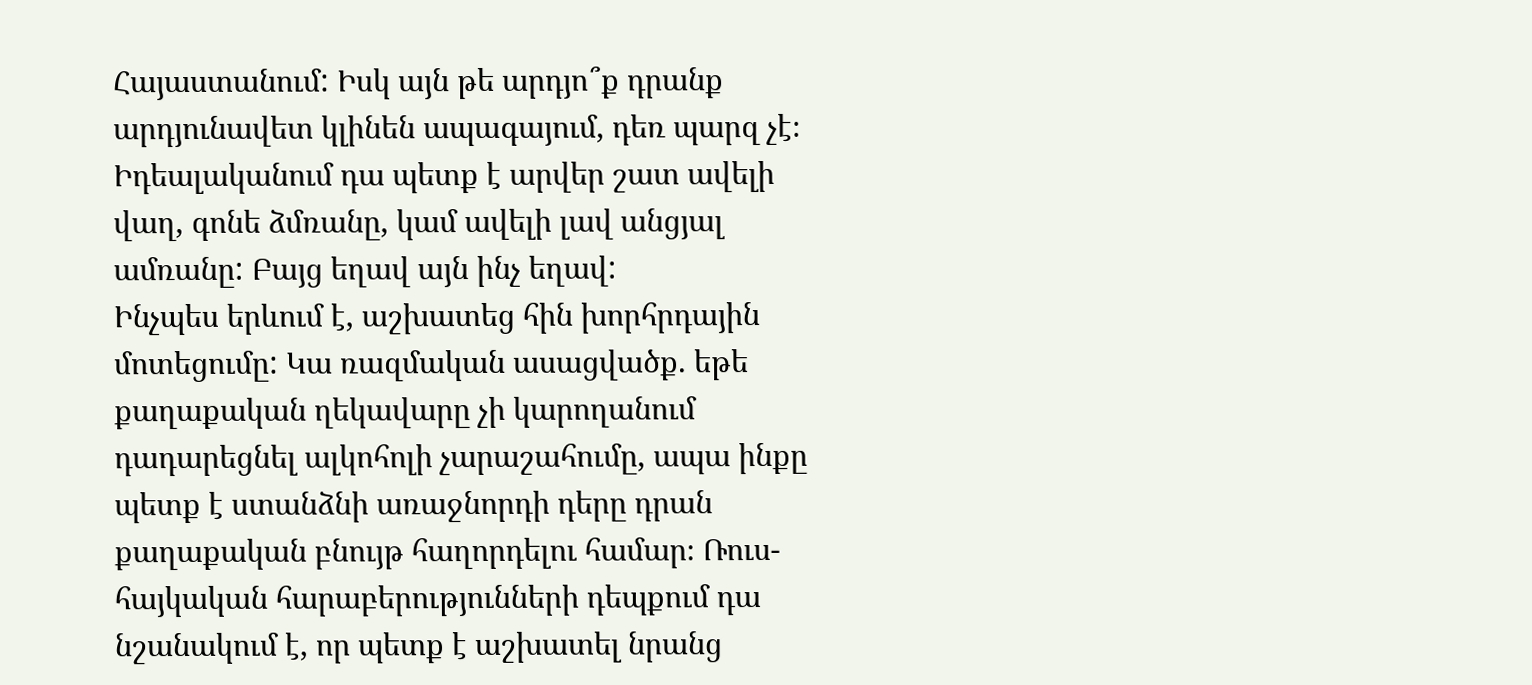Հայաստանում: Իսկ այն թե արդյո՞ք դրանք արդյունավետ կլինեն ապագայում, դեռ պարզ չէ։ Իդեալականում դա պետք է արվեր շատ ավելի վաղ, գոնե ձմռանը, կամ ավելի լավ անցյալ ամռանը: Բայց եղավ այն ինչ եղավ:
Ինչպես երևում է, աշխատեց հին խորհրդային մոտեցումը: Կա ռազմական ասացվածք. եթե քաղաքական ղեկավարը չի կարողանում դադարեցնել ալկոհոլի չարաշահումը, ապա ինքը պետք է ստանձնի առաջնորդի դերը դրան քաղաքական բնույթ հաղորդելու համար։ Ռուս-հայկական հարաբերությունների դեպքում դա նշանակում է, որ պետք է աշխատել նրանց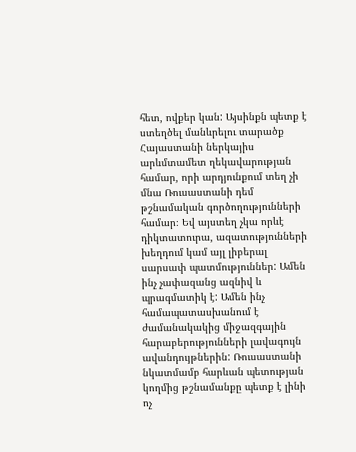հետ, ովքեր կան: Այսինքն պետք է ստեղծել մանևրելու տարածք Հայաստանի ներկայիս արևմտամետ ղեկավարության համար, որի արդյունքում տեղ չի մնա Ռուսաստանի դեմ թշնամական գործողությունների համար։ Եվ այստեղ չկա որևէ դիկտատուրա, ազատությունների խեղդում կամ այլ լիբերալ սարսափ պատմություններ: Ամեն ինչ չափազանց ազնիվ և պրագմատիկ է: Ամեն ինչ համապատասխանում է ժամանակակից միջազգային հարաբերությունների լավագույն ավանդույթներին: Ռուսաստանի նկատմամբ հարևան պետության կողմից թշնամանքը պետք է լինի ոչ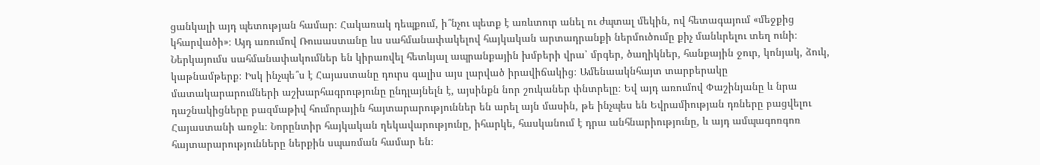ցանկալի այդ պետության համար։ Հակառակ դեպքում, ի՞նչու պետք է առևտուր անել ու ժպտալ մեկին, ով հետագայում «մեջքից կհարվածի»։ Այդ առումով Ռուսաստանը ևս սահմանափակելով հայկական արտադրանքի ներմուծումը քիչ մանևրելու տեղ ունի։
Ներկայումս սահմանափակումներ են կիրառվել հետևյալ ապրանքային խմբերի վրա՝ մրգեր, ծաղիկներ, հանքային ջուր, կոնյակ, ձուկ, կաթնամթերք։ Իսկ ինչպե՞ս է Հայաստանը դուրս գալիս այս լարված իրավիճակից։ Ամենաակնհայտ տարբերակը մատակարարումների աշխարհագրությունը ընդլայնելն է, այսինքն նոր շուկաներ փնտրելը։ Եվ այդ առումով Փաշինյանը և նրա դաշնակիցները բազմաթիվ հումորային հայտարարություններ են արել այն մասին, թե ինչպես են Եվրամիության դռները բացվելու Հայաստանի առջև։ Նորընտիր հայկական ղեկավարությունը, իհարկե, հասկանում է դրա անհնարիությունը, և այդ ամպագոռգոռ հայտարարությունները ներքին սպառման համար են։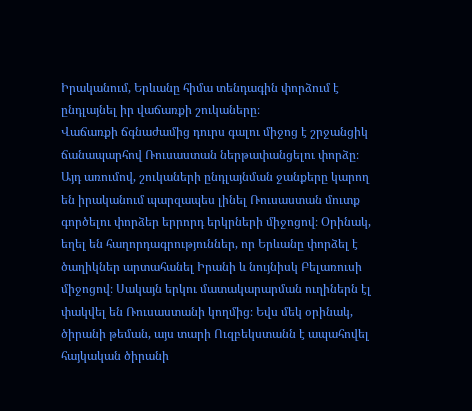Իրականում, Երևանը հիմա տենդագին փորձում է ընդլայնել իր վաճառքի շուկաները։
Վաճառքի ճգնաժամից դուրս գալու միջոց է շրջանցիկ ճանապարհով Ռուսաստան ներթափանցելու փորձը։ Այդ առումով, շուկաների ընդլայնման ջանքերը կարող են իրականում պարզապես լինել Ռուսաստան մուտք գործելու փորձեր երրորդ երկրների միջոցով։ Օրինակ, եղել են հաղորդագրություններ, որ Երևանը փորձել է ծաղիկներ արտահանել Իրանի և նույնիսկ Բելառուսի միջոցով։ Սակայն երկու մատակարարման ուղիներն էլ փակվել են Ռուսաստանի կողմից։ Եվս մեկ օրինակ, ծիրանի թեման, այս տարի Ուզբեկստանն է ապահովել հայկական ծիրանի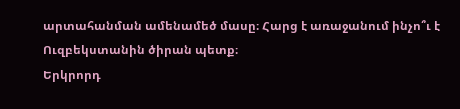արտահանման ամենամեծ մասը։ Հարց է առաջանում ինչո՞ւ է Ուզբեկստանին ծիրան պետք։
Երկրորդ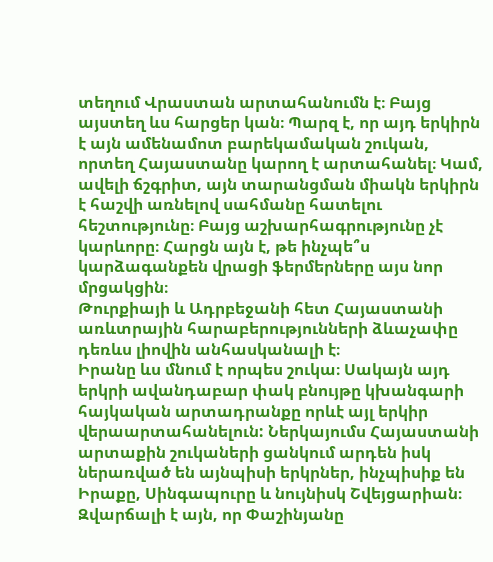տեղում Վրաստան արտահանումն է։ Բայց այստեղ ևս հարցեր կան։ Պարզ է, որ այդ երկիրն է այն ամենամոտ բարեկամական շուկան, որտեղ Հայաստանը կարող է արտահանել։ Կամ, ավելի ճշգրիտ, այն տարանցման միակն երկիրն է հաշվի առնելով սահմանը հատելու հեշտությունը։ Բայց աշխարհագրությունը չէ կարևորը։ Հարցն այն է, թե ինչպե՞ս կարձագանքեն վրացի ֆերմերները այս նոր մրցակցին։
Թուրքիայի և Ադրբեջանի հետ Հայաստանի առևտրային հարաբերությունների ձևաչափը դեռևս լիովին անհասկանալի է։
Իրանը ևս մնում է որպես շուկա։ Սակայն այդ երկրի ավանդաբար փակ բնույթը կխանգարի հայկական արտադրանքը որևէ այլ երկիր վերաարտահանելուն: Ներկայումս Հայաստանի արտաքին շուկաների ցանկում արդեն իսկ ներառված են այնպիսի երկրներ, ինչպիսիք են Իրաքը, Սինգապուրը և նույնիսկ Շվեյցարիան։
Զվարճալի է այն, որ Փաշինյանը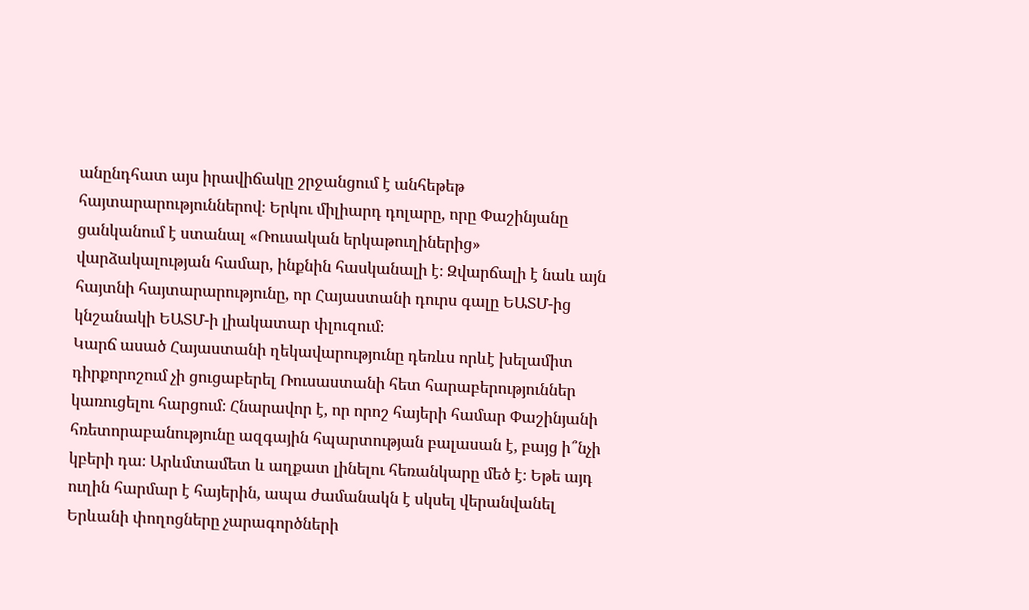անընդհատ այս իրավիճակը շրջանցում է անհեթեթ հայտարարություններով։ Երկու միլիարդ դոլարը, որը Փաշինյանը ցանկանում է ստանալ «Ռուսական երկաթուղիներից» վարձակալության համար, ինքնին հասկանալի է։ Զվարճալի է նաև այն հայտնի հայտարարությունը, որ Հայաստանի դուրս գալը ԵԱՏՄ-ից կնշանակի ԵԱՏՄ-ի լիակատար փլուզում։
Կարճ ասած Հայաստանի ղեկավարությունը դեռևս որևէ խելամիտ դիրքորոշում չի ցուցաբերել Ռուսաստանի հետ հարաբերություններ կառուցելու հարցում։ Հնարավոր է, որ որոշ հայերի համար Փաշինյանի հռետորաբանությունը ազգային հպարտության բալասան է, բայց ի՞նչի կբերի դա։ Արևմտամետ և աղքատ լինելու հեռանկարը մեծ է։ Եթե այդ ուղին հարմար է հայերին, ապա ժամանակն է սկսել վերանվանել Երևանի փողոցները չարագործների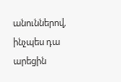անուններով, ինչպես դա արեցին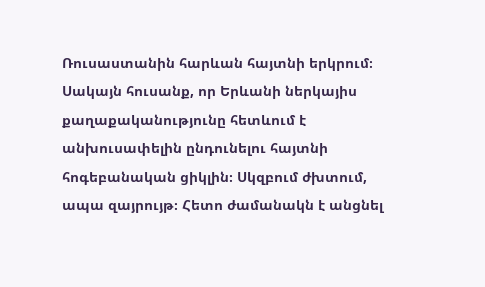Ռուսաստանին հարևան հայտնի երկրում։
Սակայն հուսանք, որ Երևանի ներկայիս քաղաքականությունը հետևում է անխուսափելին ընդունելու հայտնի հոգեբանական ցիկլին։ Սկզբում ժխտում, ապա զայրույթ։ Հետո ժամանակն է անցնել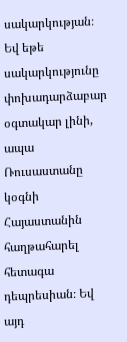սակարկության։ Եվ եթե սակարկությունը փոխադարձաբար օգտակար լինի, ապա Ռուսաստանը կօգնի Հայաստանին հաղթահարել հետագա դեպրեսիան։ Եվ այդ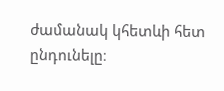ժամանակ կհետևի հետ ընդունելը։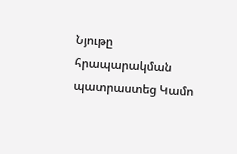Նյութը հրապարակման պատրաստեց Կամո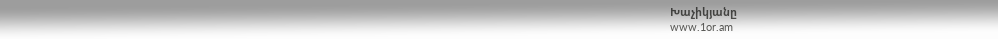Խաչիկյանը
www.1or.am